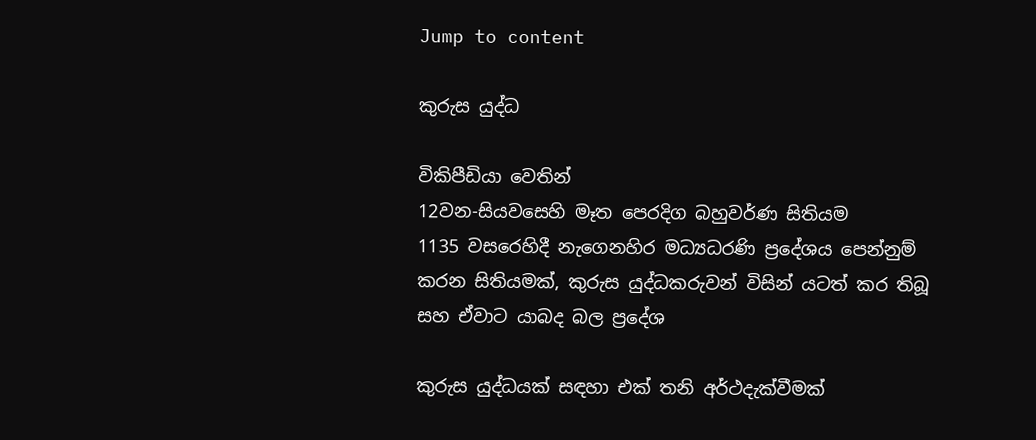Jump to content

කුරුස යුද්ධ

විකිපීඩියා වෙතින්
12වන-සියවසෙහි මෑත පෙරදිග බහුවර්ණ සිතියම
1135 වසරෙහිදී නැගෙනහිර මධ්‍යධරණි ප්‍රදේශය පෙන්නුම් කරන සිතියමක්, කුරුස යුද්ධකරුවන් විසින් යටත් කර තිබූ සහ ඒවාට යාබද බල ප්‍රදේශ

කුරුස යුද්ධයක් සඳහා එක් තනි අර්ථදැක්වීමක්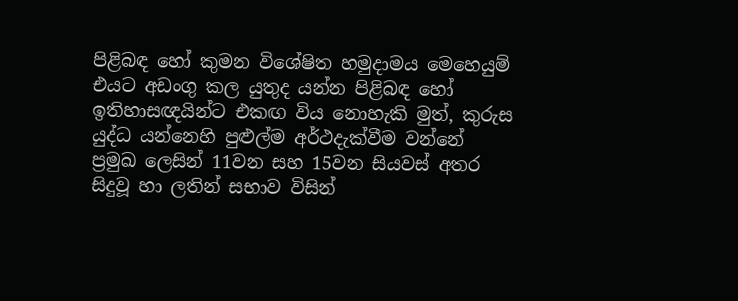පිළිබඳ හෝ කුමන විශේෂිත හමුදාමය මෙහෙයුම් එයට අඩංගු කල යුතුද යන්න පිළිබඳ හෝ ඉතිහාසඥයින්ට එකඟ විය නොහැකි මුත්, කුරුස යුද්ධ යන්නෙහි පුළුල්ම අර්ථදැක්වීම වන්නේ ප්‍රමුඛ ලෙසින් 11වන සහ 15වන සියවස් අතර සිදුවූ හා ලතින් සභාව විසින්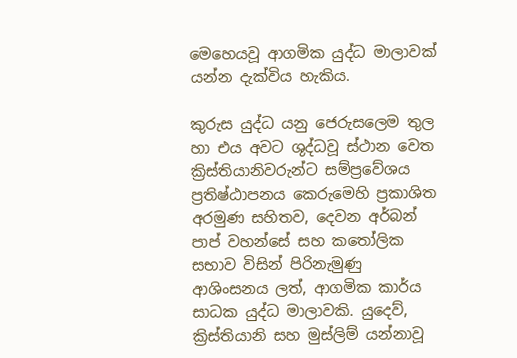මෙහෙයවූ ආගමික යුද්ධ මාලාවක් යන්න දැක්විය හැකිය.

කුරුස යුද්ධ යනු ජෙරුසලෙම තුල හා එය අවට ශුද්ධවූ ස්ථාන වෙත ක්‍රිස්තියානිවරුන්ට සම්ප්‍රවේශය ප්‍රතිෂ්ඨාපනය කෙරුමෙහි ප්‍රකාශිත අරමුණ සහිතව, දෙවන අර්බන් පාප් වහන්සේ සහ කතෝලික සභාව විසින් පිරිනැමුණු ආශිංසනය ලත්, ආගමික කාර්ය සාධක යුද්ධ මාලාවකි. යුදෙව්, ක්‍රිස්තියානි සහ මුස්ලිම් යන්නාවූ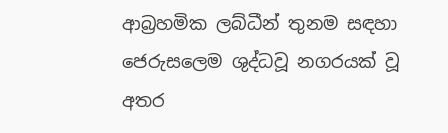ආබ්‍රහමික ලබ්ධීන් තුනම සඳහා ජෙරුසලෙම ශුද්ධවූ නගරයක් වූ අතර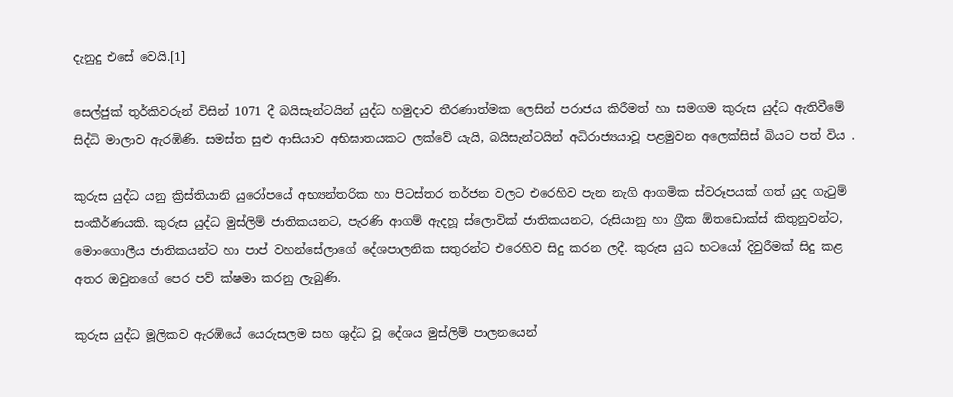දැනුදු එසේ වෙයි.[1]

සෙල්ජුක් තුර්කිවරුන් විසින් 1071 දී බයිසැන්ටයින් යුද්ධ හමුදාව තීරණාත්මක ලෙසින් පරාජය කිරීමත් හා සමගම කුරුස යුද්ධ ඇතිවීමේ සිද්ධි මාලාව ඇරඹිණි. සමස්ත සුළු ආසියාව අභිඝාතයකට ලක්වේ යැයි, බයිසැන්ටයින් අධිරාජ්‍යයාවූ පළමුවන අලෙක්සිස් බියට පත් විය .

කුරුස යුද්ධ යනු ක්‍රිස්තියානි යුරෝපයේ අභ්‍යන්තරික හා පිටස්තර තර්ජන වලට එරෙහිව පැන නැගි ආගමික ස්වරූපයක් ගත් යුද ගැටුම් සංකීර්ණයකි. කුරුස යුද්ධ මුස්ලිම් ජාතිකයනට, පැරණි ආගම් ඇදහූ ස්ලොවික් ජාතිකයනට, රුසියානු හා ග්‍රීක ඕතඩොක්ස් කිතුනුවන්ට, මොංගොලීය ජාතිකයන්ට හා පාප් වහන්සේලාගේ දේශපාලනික සතුරන්ට එරෙහිව සිදු කරන ලදී. කුරුස යුධ භටයෝ දිවුරීමක් සිදු කළ අතර ඔවුනගේ පෙර පව් ක්ෂමා කරනු ලැබුණි.

කුරුස යුද්ධ මූලිකව ඇරඹියේ යෙරුසලම සහ ශුද්ධ වූ දේශය මුස්ලිම් පාලනයෙන්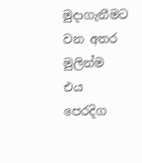මුදාගැනීමට වන අතර මුලින්ම එය පෙරදිග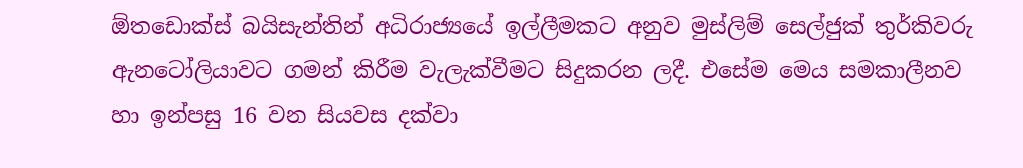ඕතඩොක්ස් බයිසැන්තින් අධිරාජ්‍යයේ ඉල්ලීමකට අනුව මුස්ලිම් සෙල්ජුක් තුර්කිවරු ඇනටෝලියාවට ගමන් කිරීම වැලැක්වීමට සිදුකරන ලදී. එසේම මෙය සමකාලීනව හා ඉන්පසු 16 වන සියවස දක්වා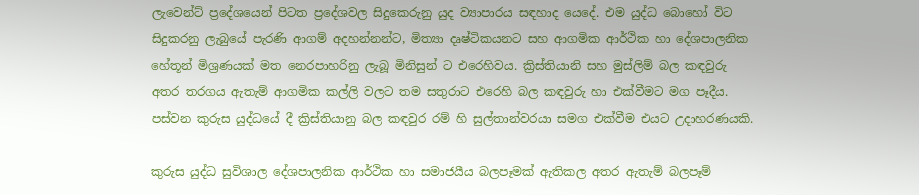ලැවෙන්ට් ප්‍රදේශයෙන් පිටත ප්‍රදේශවල සිදුකෙරුනු යුද ව්‍යාපාරය සඳහාද යෙදේ. එම යුද්ධ බොහෝ විට සිදුකරනු ලැබුයේ පැරණි ආගම් අදහන්නන්ට, මිත්‍යා දෘෂ්ටිකයනට සහ ආගමික ආර්ථික හා දේශපාලනික හේතූන් මිශ්‍රණයක් මත නෙරපාහරිනු ලැබූ මිනිසුන් ට එරෙහිවය. ක්‍රිස්තියානි සහ මුස්ලිම් බල කඳවුරු අතර තරගය ඇතැම් ආගමික කල්ලි වලට තම සතුරාට එරෙහි බල කඳවුරු හා එක්වීමට මග පෑදීය. පස්වන කුරුස යුද්ධයේ දී ක්‍රිස්තියානු බල කඳවුර රම් හි සුල්තාන්වරයා සමග එක්වීම එයට උදාහරණයකි.

කුරුස යුද්ධ සුවිශාල දේශපාලනික ආර්ථික හා සමාජයීය බලපෑමක් ඇතිකල අතර ඇතැම් බලපෑම්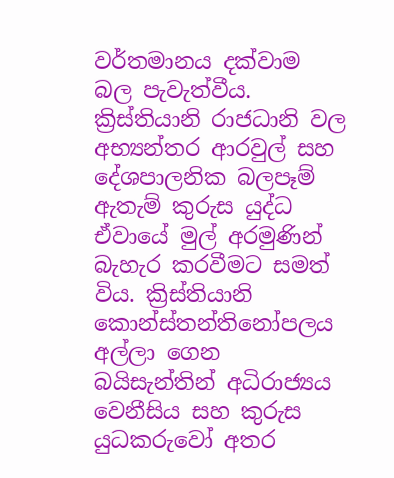වර්තමානය දක්වාම බල පැවැත්වීය. ක්‍රිස්තියානි රාජධානි වල අභ්‍යන්තර ආරවුල් සහ දේශපාලනික බලපෑම් ඇතැම් කුරුස යුද්ධ ඒවායේ මුල් අරමුණින් බැහැර කරවීමට සමත් විය. ක්‍රිස්තියානි කොන්ස්තන්තිනෝපලය අල්ලා ගෙන බයිසැන්තින් අධිරාජ්‍යය වෙනීසිය සහ කුරුස යුධකරුවෝ අතර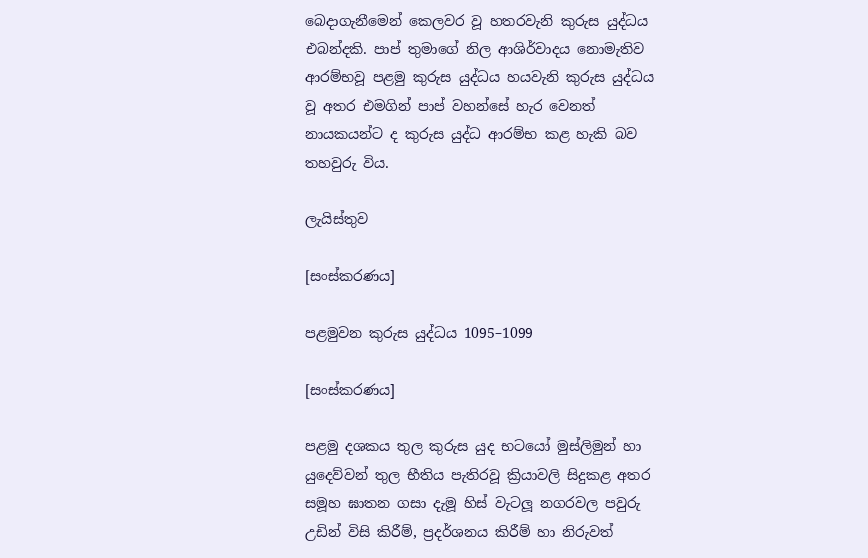බෙදාගැනීමෙන් කෙලවර වූ හතරවැනි කුරුස යුද්ධය එබන්දකි. පාප් තුමාගේ නිල ආශිර්වාදය නොමැතිව ආරම්භවූ පළමු කුරුස යුද්ධය හයවැනි කුරුස යුද්ධය වූ අතර එමගින් පාප් වහන්සේ හැර වෙනත් නායකයන්ට ද කුරුස යුද්ධ ආරම්භ කළ හැකි බව තහවුරු විය.

ලැයිස්තුව

[සංස්කරණය]

පළමුවන කුරුස යුද්ධය 1095–1099

[සංස්කරණය]

පළමු දශකය තුල කුරුස යුද භටයෝ මුස්ලිමුන් හා යුදෙව්වන් තුල භීතිය පැතිරවූ ක්‍රියාවලි සිදුකළ අතර සමූහ ඝාතන ගසා දැමූ හිස් වැටලූ නගරවල පවුරු උඩින් විසි කිරීම්, ප්‍රදර්ශනය කිරීම් හා නිරුවත්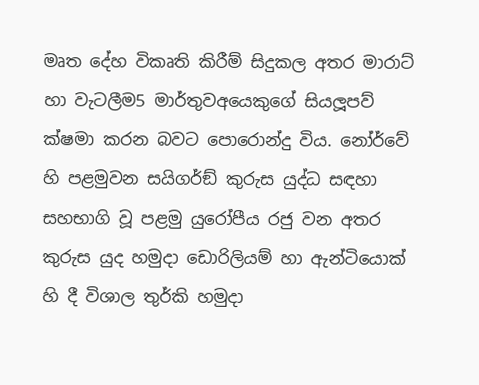මෘත දේහ විකෘති කිරීම් සිදුකල අතර මාරාට් හා වැටලීම5 මාර්තුවඅයෙකුගේ සියලූපව් ක්ෂමා කරන බවට පොරොන්දු විය. නෝර්වේ හි පළමුවන සයිගර්ඞ් කුරුස යුද්ධ සඳහා සහභාගි වූ පළමු යුරෝපීය රජු වන අතර කුරුස යුද හමුදා ඩොරිලියම් හා ඇන්ටියොක් හි දී විශාල තුර්කි හමුදා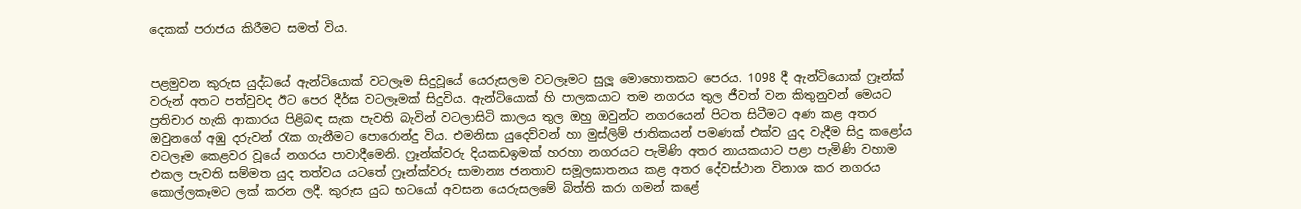දෙකක් පරාජය කිරීමට සමත් විය.


පළමුවන කුරුස යුද්ධයේ ඇන්ටියොක් වටලෑම සිදුවූයේ යෙරුසලම වටලෑමට සුලූ මොහොතකට පෙරය. 1098 දී ඇන්ටියොක් ෆ්‍රෑන්ක් වරුන් අතට පත්වුවද ඊට පෙර දීර්ඝ වටලෑමක් සිදුවිය. ඇන්ටියොක් හි පාලකයාට තම නගරය තුල ජීවත් වන කිතුනුවන් මෙයට ප්‍රතිචාර හැකි ආකාරය පිළිබඳ සැක පැවති බැවින් වටලාසිටි කාලය තුල ඔහු ඔවුන්ට නගරයෙන් පිටත සිටීමට අණ කළ අතර ඔවුනගේ අඹු දරුවන් රැක ගැනීමට පොරොන්දු විය. එමනිසා යුදෙව්වන් හා මුස්ලිම් ජාතිකයන් පමණක් එක්ව යුද වැදීම සිදු කළෝය වටලෑම කෙළවර වූයේ නගරය පාවාදීමෙනි. ෆ්‍රෑන්ක්වරු දියකඩඉමක් හරහා නගරයට පැමිණි අතර නායකයාට පළා පැමිණි වහාම එකල පැවති සම්මත යුද තත්වය යටතේ ෆ්‍රෑන්ක්වරු සාමාන්‍ය ජනතාව සමූලඝාතනය කළ අතර දේවස්ථාන විනාශ කර නගරය කොල්ලකෑමට ලක් කරන ලදී. කුරුස යුධ භටයෝ අවසන යෙරුසලමේ බිත්ති කරා ගමන් කළේ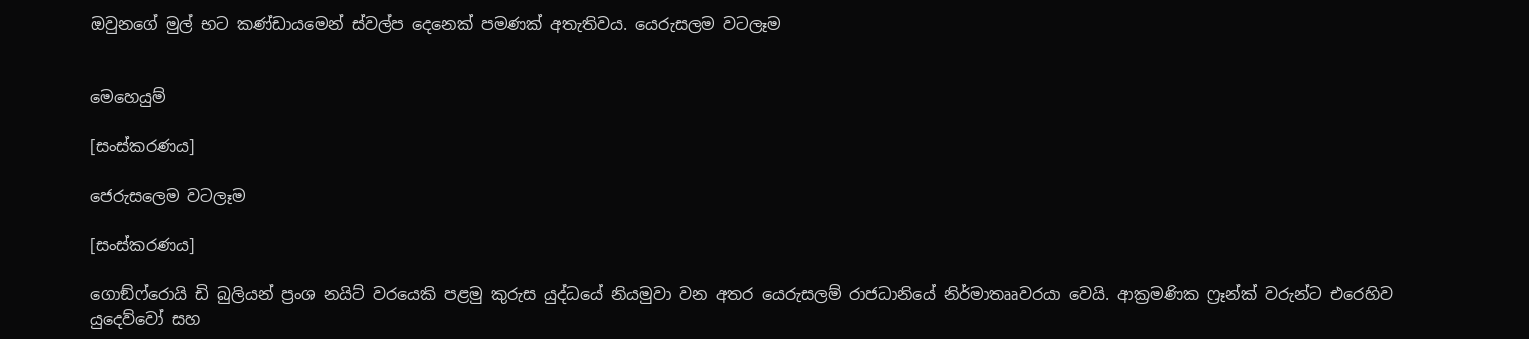ඔවුනගේ මුල් භට කණ්ඩායමෙන් ස්වල්ප දෙනෙක් පමණක් අතැතිවය. යෙරුසලම වටලෑම


මෙහෙයුම්

[සංස්කරණය]

ජෙරුසලෙම වටලෑම

[සංස්කරණය]

ගොඞ්ෆ්රොයි ඩි බුලියන් ප්‍රංශ නයිට් වරයෙකි පළමු කුරුස යුද්ධයේ නියමුවා වන අතර යෙරුසලම් රාජධානියේ නිර්මාතෲවරයා වෙයි. ආක්‍රමණික ෆ්‍රෑන්ක් වරුන්ට එරෙහිව යුදෙව්වෝ සහ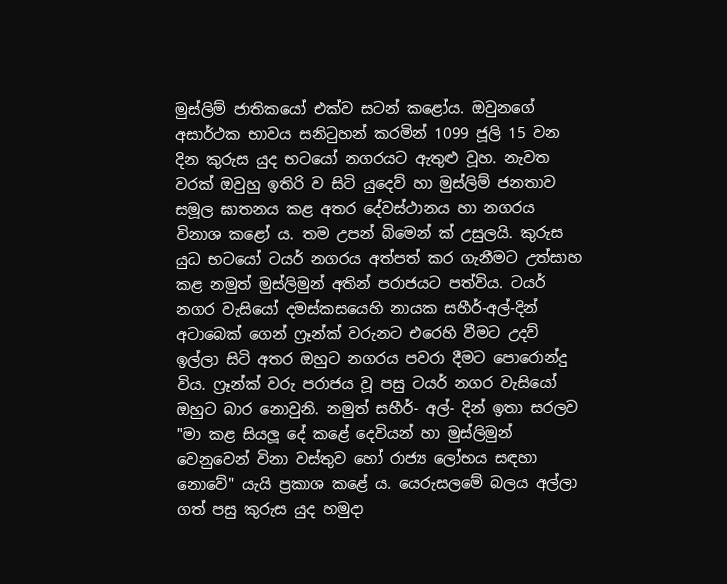මුස්ලිම් ජාතිකයෝ එක්ව සටන් කළෝය. ඔවුනගේ අසාර්ථක භාවය සනිටුහන් කරමින් 1099 ජූලි 15 වන දින කුරුස යුද භටයෝ නගරයට ඇතුළු වූහ. නැවත වරක් ඔවුහු ඉතිරි ව සිටි යුදෙව් හා මුස්ලිම් ජනතාව සමූල ඝාතනය කළ අතර දේවස්ථානය හා නගරය විනාශ කළෝ ය. තම උපන් බිමෙන් ක් උසුලයි. කුරුස යුධ භටයෝ ටයර් නගරය අත්පත් කර ගැනීමට උත්සාහ කළ නමුත් මුස්ලිමුන් අතින් පරාජයට පත්විය. ටයර් නගර වැසියෝ දමස්කසයෙහි නායක සහීර්-අල්-දින් අටාබෙක් ගෙන් ෆ්‍රෑන්ක් වරුනට එරෙහි වීමට උදව් ඉල්ලා සිටි අතර ඔහුට නගරය පවරා දීමට පොරොන්දු විය. ෆ්‍රෑන්ක් වරු පරාජය වූ පසු ටයර් නගර වැසියෝ ඔහුට බාර නොවුනි. නමුත් සහීර්- අල්- දින් ඉතා සරලව "මා කළ සියලූ දේ කළේ දෙවියන් හා මුස්ලිමුන් වෙනුවෙන් විනා වස්තුව හෝ රාජ්‍ය ලෝභය සඳහා නොවේ" යැයි ප්‍රකාශ කළේ ය. යෙරුසලමේ බලය අල්ලා ගත් පසු කුරුස යුද හමුදා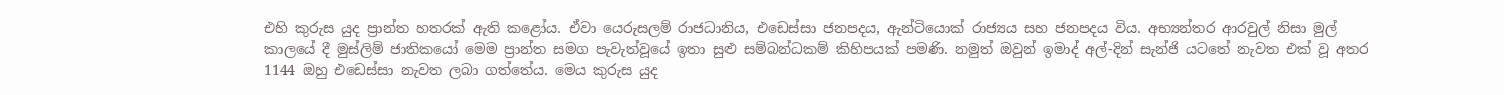එහි කුරුස යුද ප්‍රාන්ත හතරක් ඇති කළෝය. ඒවා යෙරුසලම් රාජධානිය, එඩෙස්සා ජනපදය, ඇන්ටියොක් රාජ්‍යය සහ ජනපදය විය. අභ්‍යන්තර ආරවුල් නිසා මුල් කාලයේ දී මුස්ලිම් ජාතිකයෝ මෙම ප්‍රාන්ත සමග පැවැත්වූයේ ඉතා සුළු සම්බන්ධකම් කිහිපයක් පමණි. නමුත් ඔවුන් ඉමාද් අල්-දින් සැන්ජි යටතේ නැවත එක් වූ අතර 1144 ඔහු එඩෙස්සා නැවත ලබා ගත්තේය. මෙය කුරුස යුද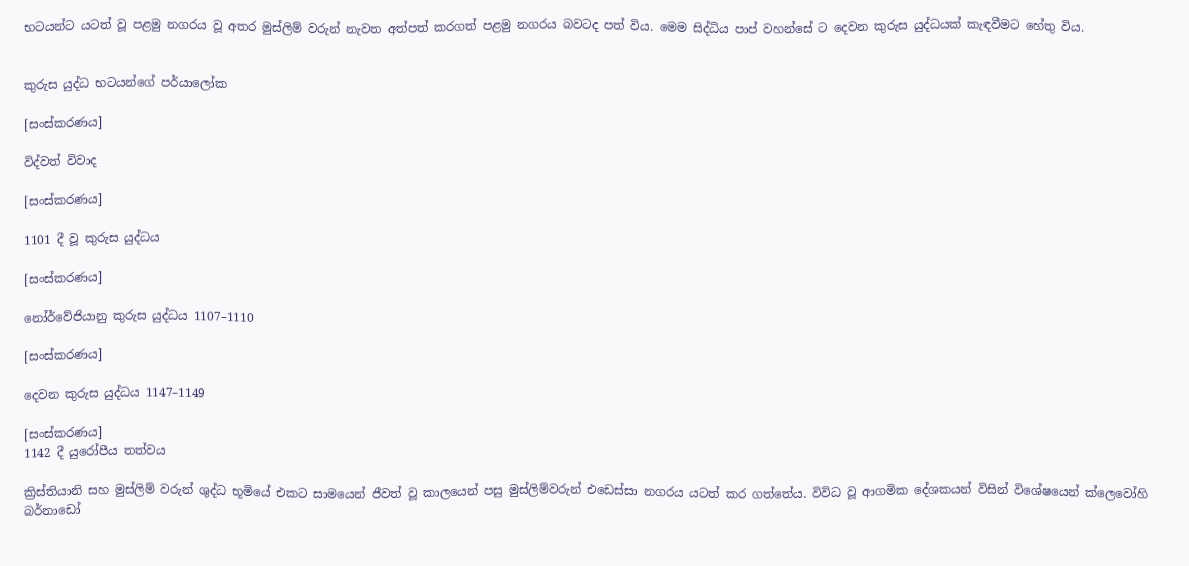භටයන්ට යටත් වූ පළමු නගරය වූ අතර මුස්ලිම් වරුන් නැවත අත්පත් කරගත් පළමු නගරය බවටද පත් විය. මෙම සිද්ධිය පාප් වහන්සේ ට දෙවන කුරුස යුද්ධයක් කැඳවීමට හේතු විය.


කුරුස යුද්ධ භටයන්ගේ පර්යාලෝක

[සංස්කරණය]

විද්වත් විවාද

[සංස්කරණය]

1101 දී වූ කුරුස යුද්ධය

[සංස්කරණය]

නෝර්වේජියානු කුරුස යුද්ධය 1107–1110

[සංස්කරණය]

දෙවන කුරුස යුද්ධය 1147–1149

[සංස්කරණය]
1142 දී යුරෝපීය තත්වය

ක්‍රිස්තියානි සහ මුස්ලිම් වරුන් ශුද්ධ භූමියේ එකට සාමයෙන් ජීවත් වූ කාලයෙන් පසු මුස්ලිම්වරුන් එඩෙස්සා නගරය යටත් කර ගත්තේය. විවිධ වූ ආගමික දේශකයන් විසින් විශේෂයෙන් ක්ලෙවෝහි බර්නාඩෝ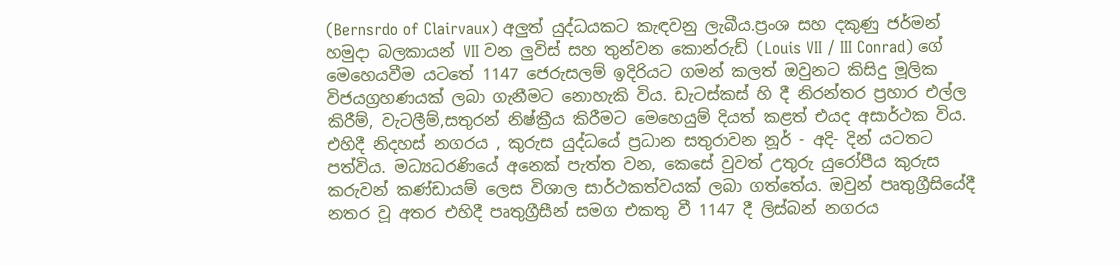(Bernsrdo of Clairvaux) අලුත් යුද්ධයකට කැඳවනු ලැබීය.ප්‍රංශ සහ දකුණු ජර්මන් හමුදා බලකායන් VII වන ලුවිස් සහ තුන්වන කොන්රුඩ් (Louis VII / III Conrad) ගේ මෙහෙයවීම යටතේ 1147 ජෙරුසලම් ඉදිරියට ගමන් කලත් ඔවුනට කිසිදු මූලික විජයග්‍රහණයක් ලබා ගැනීමට නොහැකි විය. ඩැටස්කස් හි දී නිරන්තර ප්‍රහාර එල්ල කිරීම්, වැටලීම්,සතුරන් නිෂ්ක්‍රීය කිරීමට මෙහෙයුම් දියත් කළත් එයද අසාර්ථක විය. එහිදී නිදහස් නගරය , කුරුස යුද්ධයේ ප්‍රධාන සතුරාවන නූර් - අදි- දින් යටතට පත්විය. මධ්‍යධරණියේ අනෙක් පැත්ත වන, කෙසේ වුවත් උතුරු යුරෝපීය කුරුස කරුවන් කණ්ඩායම් ලෙස විශාල සාර්ථකත්වයක් ලබා ගත්තේය. ඔවුන් පෘතුග්‍රීසියේදී නතර වූ අතර එහිදී පෘතුග්‍රීසීන් සමග එකතු වී 1147 දී ලිස්බන් නගරය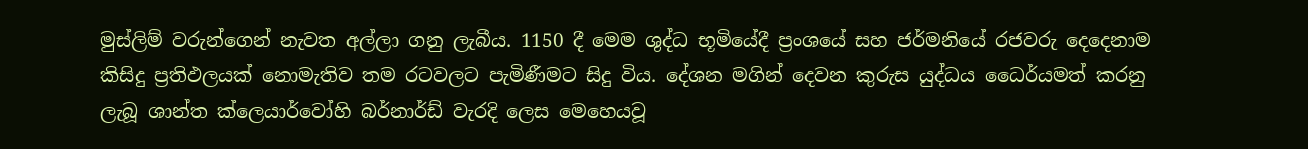මුස්ලිම් වරුන්ගෙන් නැවත අල්ලා ගනු ලැබීය. 1150 දී මෙම ශුද්ධ භූමියේදී ප්‍රංශයේ සහ ජර්මනියේ රජවරු දෙදෙනාම කිසිදු ප්‍රතිඵලයක් නොමැතිව තම රටවලට පැමිණීමට සිදු විය. දේශන මගින් දෙවන කුරුස යුද්ධය ධෛර්යමත් කරනු ලැබූ ශාන්ත ක්ලෙයාර්වෝහි බර්නාර්ඩ් වැරදි ලෙස මෙහෙයවූ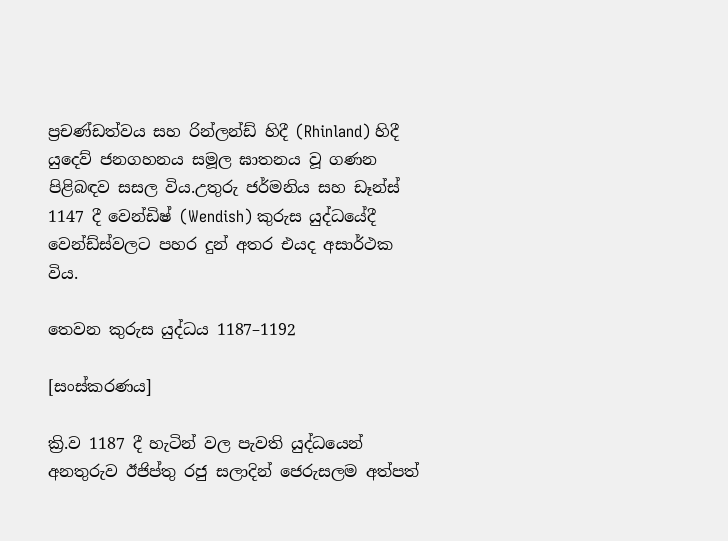ප්‍රචණ්ඩත්වය සහ රින්ලන්ඩ් හිදී (Rhinland) හිදී යුදෙව් ජනගහනය සමූල ඝාතනය වූ ගණන පිළිබඳව සසල විය.උතුරු ජර්මනිය සහ ඩෑන්ස් 1147 දී වෙන්ඩිෂ් (Wendish) කුරුස යුද්ධයේදී වෙන්ඩ්ස්වලට පහර දුන් අතර එයද අසාර්ථක විය.

තෙවන කුරුස යුද්ධය 1187–1192

[සංස්කරණය]

ක්‍රි.ව 1187 දී හැටින් වල පැවති යුද්ධයෙන් අනතුරුව ඊජිප්තු රජු සලාදින් ජෙරුසලම අත්පත්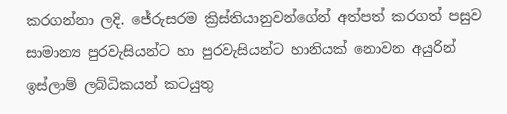කරගන්නා ලදි. ජේරුසරම ක්‍රිස්තියානුවන්ගේන් අත්පත් කරගත් පසුව සාමාන්‍ය පුරවැසියන්ට හා පුරවැසියන්ට හානියක් නොවන අයුරින් ඉස්ලාම් ලබ්ධිකයන් කටයුතු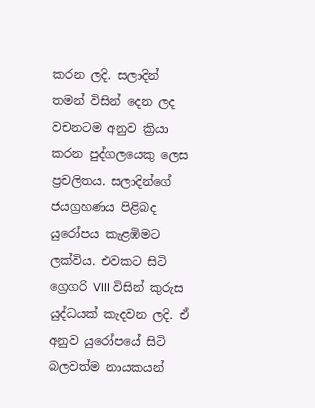කරන ලදි. සලාදින් තමන් විසින් දෙන ලද වචනටම අනුව ක්‍රියා කරන පුද්ගලයෙකු ලෙස ප්‍රචලිතය. සලාදින්ගේ ජයග්‍රහණය පිළිබද යුරෝපය කැළඹිමට ලක්විය. එවකට සිටි ග්‍රෙගරි VIII විසින් කුරුස යුද්ධයක් කැදවන ලදි. ඒ අනුව යුරෝපයේ සිටි බලවත්ම නායකයන්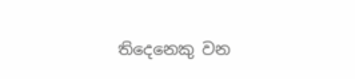තිදෙනෙකු වන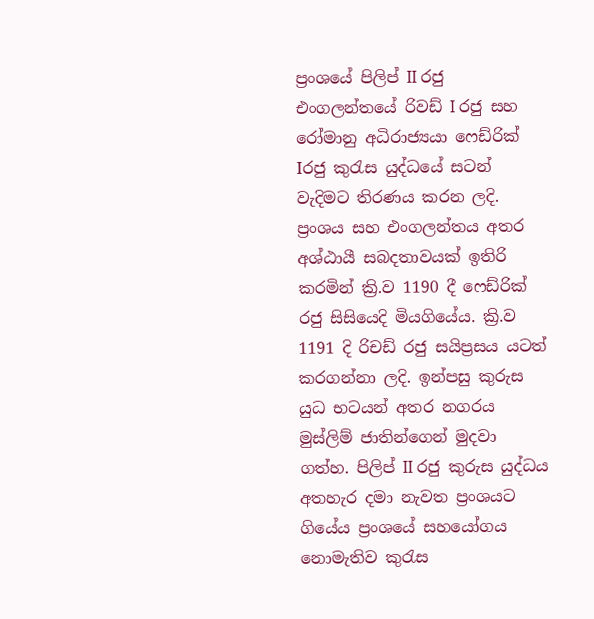ප්‍රංශයේ පිලිප් II රජු එංගලන්තයේ රිවඩ් I රජු සහ රෝමානු අධිරාජ්‍යයා ෆෙඩ්රික් Iරජු කුරැස යුද්ධයේ සටන් වැදිමට තිරණය කරන ලදි. ප්‍රංශය සහ එංගලන්තය අතර අශ්ඨායී සබදතාවයක් ඉතිරි කරමින් ක්‍රි.ව 1190 දී ෆෙඩ්රික් රජු සිසියෙදි මියගියේය. ක්‍රි.ව 1191 දි රිචඩ් රජු සයිප්‍රසය යටත් කරගන්නා ලදි. ඉන්පසු කුරුස යුධ භටයන් අතර නගරය මුස්ලිම් ජාතින්ගෙන් මුදවා ගත්හ. පිලිප් II රජු කුරුස යුද්ධය අතහැර දමා නැවත ප්‍රංශයට ගියේය ප්‍රංශයේ සහයෝගය නොමැතිව කුරැස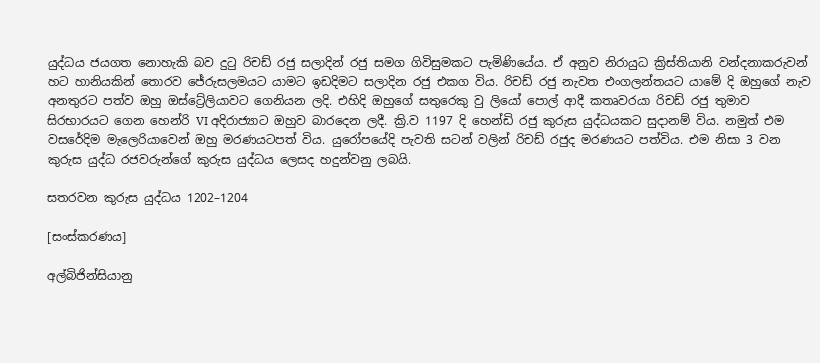යුද්ධය ජයගත නොහැකි බව දුටු රිචඩ් රජු සලාදින් රජු සමග ගිවිසුමකට පැමිණියේය. ඒ අනුව නිරායුධ ක්‍රිස්තියානි වන්දනාකරුවන් හට හානියකින් තොරව ජේරුසලමයට යාමට ඉඩදිමට සලාදින රජු එකග විය. රිචඩ් රජු නැවත එංගලන්තයට යාමේ දි ඔහුගේ නැව අනතුරට පත්ව ඔහු ඔස්ට්‍රේලියාවට ගෙනියන ලදි. එහිදි ඔහුගේ සතු‍රෙකු වු ලියෝ පොල් ආදී කතෘවරයා රිචඩ් රජු තුමාව සිරභාරයට ගෙන ‍හෙන්රි VI අදිරාජ්‍යාට ඔහුව බාරදෙන ලදී. ක්‍රි.ව 1197 දි හෙන්ඩි රජු කුරුස යුද්ධයකට සුදානම් විය. නමුත් එම වසරේදිම මැලෙරියාවෙන් ඔහු මරණයටපත් විය. යුරෝපයේදි පැවති සටන් වලින් රිචඩ් රජුද මරණයට පත්විය. එම නිසා 3 වන කුරුස යුද්ධ රජවරුන්ගේ කුරුස යුද්ධය ලෙසද හදුන්වනු ලබයි.

සතරවන කුරුස යුද්ධය 1202–1204

[සංස්කරණය]

අල්බිජින්සියානු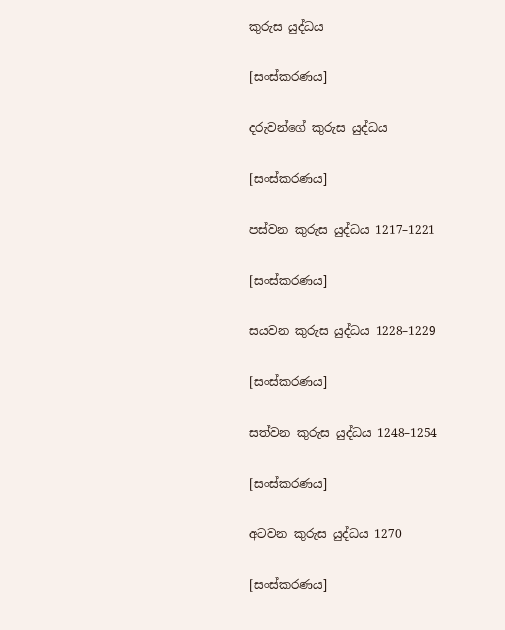කුරුස යුද්ධය

[සංස්කරණය]

දරුවන්ගේ කුරුස යුද්ධය

[සංස්කරණය]

පස්වන කුරුස යුද්ධය 1217–1221

[සංස්කරණය]

සයවන කුරුස යුද්ධය 1228–1229

[සංස්කරණය]

සත්වන කුරුස යුද්ධය 1248–1254

[සංස්කරණය]

අටවන කුරුස යුද්ධය 1270

[සංස්කරණය]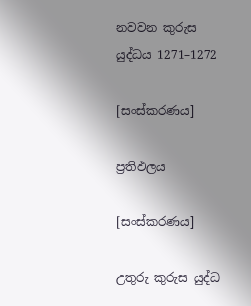නවවන කුරුස යුද්ධය 1271–1272

[සංස්කරණය]

ප්‍රතිඵලය

[සංස්කරණය]

උතුරු කුරුස යුද්ධ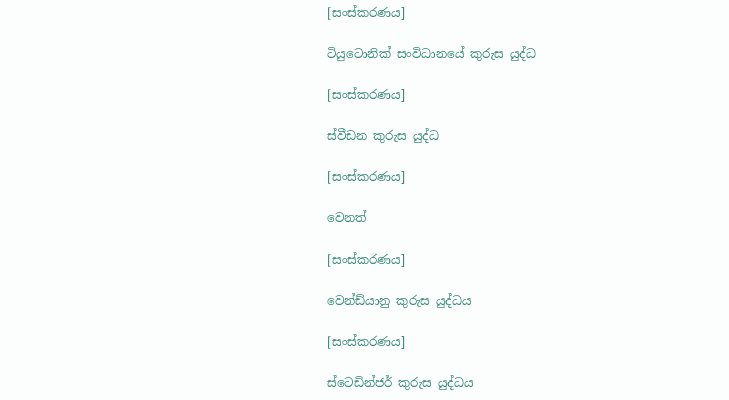[සංස්කරණය]

ටියුටොනික් සංවිධානයේ කුරුස යුද්ධ

[සංස්කරණය]

ස්වීඩන කුරුස යුද්ධ

[සංස්කරණය]

වෙනත්

[සංස්කරණය]

වෙන්ඩ්යානු කුරුස යුද්ධය

[සංස්කරණය]

ස්ටෙඩින්ජර් කුරුස යුද්ධය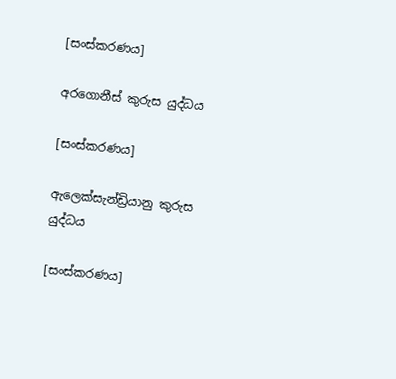[සංස්කරණය]

අරගොනීස් කුරුස යුද්ධය

[සංස්කරණය]

ඇලෙක්සැන්ඩ්‍රියානු කුරුස යුද්ධය

[සංස්කරණය]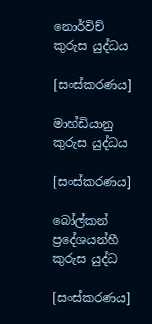නොර්විච් කුරුස යුද්ධය

[සංස්කරණය]

මාහ්ඩියානු කුරුස යුද්ධය

[සංස්කරණය]

බෝල්කන් ප්‍රදේශයන්හී කුරුස යුද්ධ

[සංස්කරණය]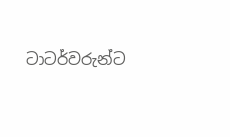ටාටර්වරුන්ට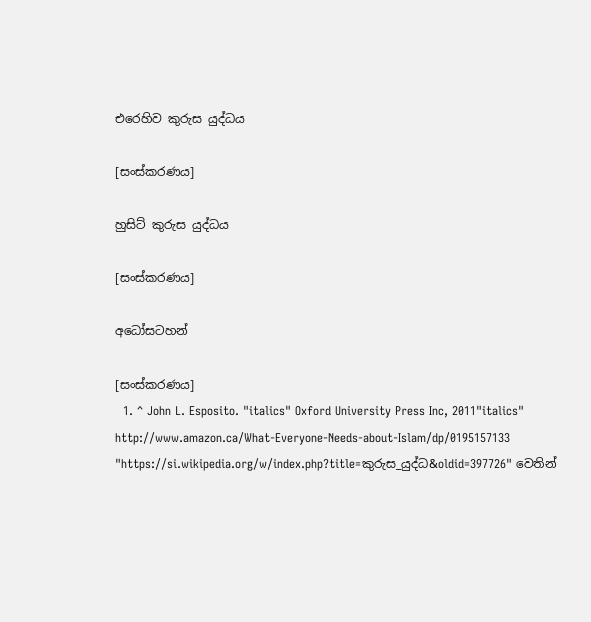එරෙහිව කුරුස යුද්ධය

[සංස්කරණය]

හුසිට් කුරුස යුද්ධය

[සංස්කරණය]

අධෝසටහන්

[සංස්කරණය]
  1. ^ John L. Esposito. "italics" Oxford University Press Inc, 2011"italics" http://www.amazon.ca/What-Everyone-Needs-about-Islam/dp/0195157133
"https://si.wikipedia.org/w/index.php?title=කුරුස_යුද්ධ&oldid=397726" වෙතින්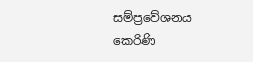සම්ප්‍රවේශනය කෙරිණි